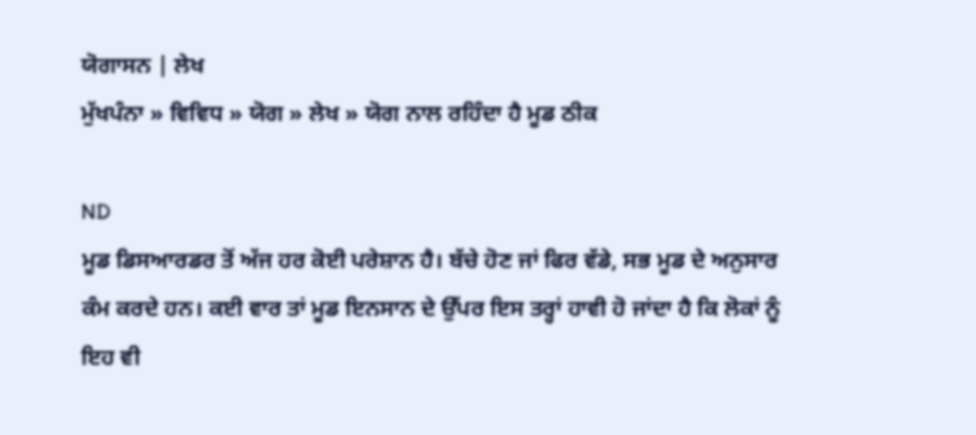ਯੋਗਾਸਨ | ਲੇਖ
ਮੁੱਖਪੰਨਾ » ਵਿਵਿਧ » ਯੋਗ » ਲੇਖ » ਯੋਗ ਨਾਲ ਰਹਿੰਦਾ ਹੈ ਮੂਡ ਠੀਕ

ND
ਮੂਡ ਡਿਸਆਰਡਰ ਤੋਂ ਅੱਜ ਹਰ ਕੋਈ ਪਰੇਸ਼ਾਨ ਹੈ। ਬੱਚੇ ਹੋਣ ਜਾਂ ਫਿਰ ਵੱਡੇ, ਸਭ ਮੂਡ ਦੇ ਅਨੁਸਾਰ ਕੰਮ ਕਰਦੇ ਹਨ। ਕਈ ਵਾਰ ਤਾਂ ਮੂਡ ਇਨਸਾਨ ਦੇ ਉੱਪਰ ਇਸ ਤਰ੍ਹਾਂ ਹਾਵੀ ਹੋ ਜਾਂਦਾ ਹੈ ਕਿ ਲੋਕਾਂ ਨੂੰ ਇਹ ਵੀ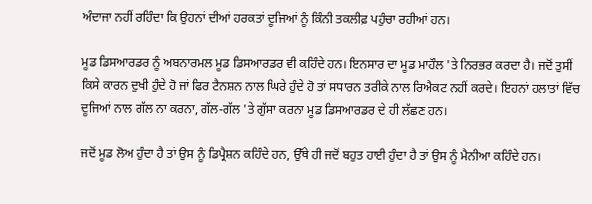ਅੰਦਾਜਾ ਨਹੀਂ ਰਹਿੰਦਾ ਕਿ ਉਹਨਾਂ ਦੀਆਂ ਹਰਕਤਾਂ ਦੂਜਿਆਂ ਨੂੰ ਕਿੰਨੀ ਤਕਲੀਫ਼ ਪਹੁੰਚਾ ਰਹੀਆਂ ਹਨ।

ਮੂਡ ਡਿਸਆਰਡਰ ਨੂੰ ਅਬਨਾਰਮਲ ਮੂਡ ਡਿਸਆਰਡਰ ਵੀ ਕਹਿੰਦੇ ਹਨ। ਇਨਸਾਰ ਦਾ ਮੂਡ ਮਾਹੌਲ 'ਤੇ ਨਿਰਭਰ ਕਰਦਾ ਹੈ। ਜਦੋਂ ਤੁਸੀਂ ਕਿਸੇ ਕਾਰਨ ਦੁਖੀ ਹੁੰਦੇ ਹੋ ਜਾਂ ਫਿਰ ਟੈਨਸ਼ਨ ਨਾਲ ਘਿਰੇ ਹੁੰਦੇ ਹੋ ਤਾਂ ਸਧਾਰਨ ਤਰੀਕੇ ਨਾਲ ਰਿਐਕਟ ਨਹੀਂ ਕਰਦੇ। ਇਹਨਾਂ ਹਲਾਤਾਂ ਵਿੱਚ ਦੂਜਿਆਂ ਨਾਲ ਗੱਲ ਨਾ ਕਰਨਾ, ਗੱਲ-ਗੱਲ 'ਤੇ ਗੁੱਸਾ ਕਰਨਾ ਮੂਡ ਡਿਸਆਰਡਰ ਦੇ ਹੀ ਲੱਛਣ ਹਨ।

ਜਦੋਂ ਮੂਡ ਲੋਅ ਹੁੰਦਾ ਹੈ ਤਾਂ ਉਸ ਨੂੰ ਡਿਪ੍ਰੈਸ਼ਨ ਕਹਿੰਦੇ ਹਨ, ਉੱਥੇ ਹੀ ਜਦੋਂ ਬਹੁਤ ਹਾਈ ਹੁੰਦਾ ਹੈ ਤਾਂ ਉਸ ਨੂੰ ਮੈਨੀਆ ਕਹਿੰਦੇ ਹਨ।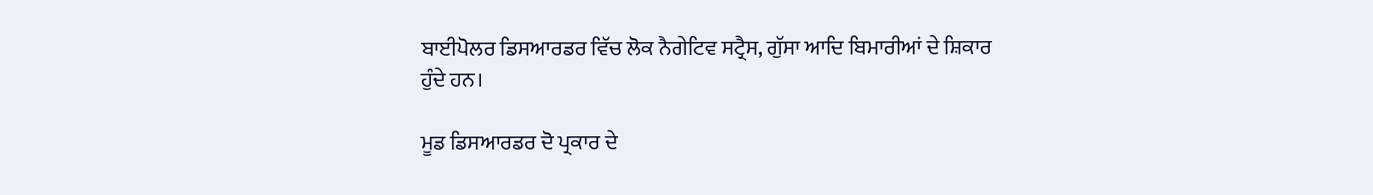ਬਾਈਪੋਲਰ ਡਿਸਆਰਡਰ ਵਿੱਚ ਲੋਕ ਨੈਗੇਟਿਵ ਸਟ੍ਰੈਸ, ਗੁੱਸਾ ਆਦਿ ਬਿਮਾਰੀਆਂ ਦੇ ਸ਼ਿਕਾਰ ਹੁੰਦੇ ਹਨ।

ਮੂਡ ਡਿਸਆਰਡਰ ਦੋ ਪ੍ਰਕਾਰ ਦੇ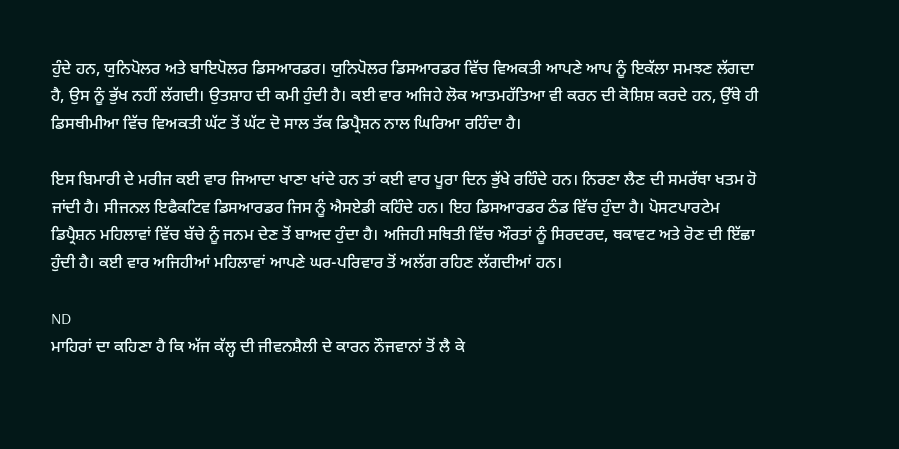ਹੁੰਦੇ ਹਨ, ਯੁਨਿਪੋਲਰ ਅਤੇ ਬਾਇਪੋਲਰ ਡਿਸਆਰਡਰ। ਯੁਨਿਪੋਲਰ ਡਿਸਆਰਡਰ ਵਿੱਚ ਵਿਅਕਤੀ ਆਪਣੇ ਆਪ ਨੂੰ ਇਕੱਲਾ ਸਮਝਣ ਲੱਗਦਾ ਹੈ, ਉਸ ਨੂੰ ਭੁੱਖ ਨਹੀਂ ਲੱਗਦੀ। ਉਤਸ਼ਾਹ ਦੀ ਕਮੀ ਹੁੰਦੀ ਹੈ। ਕਈ ਵਾਰ ਅਜਿਹੇ ਲੋਕ ਆਤਮਹੱਤਿਆ ਵੀ ਕਰਨ ਦੀ ਕੋਸ਼ਿਸ਼ ਕਰਦੇ ਹਨ, ਉੱਥੇ ਹੀ ਡਿਸਥੀਮੀਆ ਵਿੱਚ ਵਿਅਕਤੀ ਘੱਟ ਤੋਂ ਘੱਟ ਦੋ ਸਾਲ ਤੱਕ ਡਿਪ੍ਰੈਸ਼ਨ ਨਾਲ ਘਿਰਿਆ ਰਹਿੰਦਾ ਹੈ।

ਇਸ ਬਿਮਾਰੀ ਦੇ ਮਰੀਜ ਕਈ ਵਾਰ ਜਿਆਦਾ ਖਾਣਾ ਖਾਂਦੇ ਹਨ ਤਾਂ ਕਈ ਵਾਰ ਪੂਰਾ ਦਿਨ ਭੁੱਖੇ ਰਹਿੰਦੇ ਹਨ। ਨਿਰਣਾ ਲੈਣ ਦੀ ਸਮਰੱਥਾ ਖਤਮ ਹੋ ਜਾਂਦੀ ਹੈ। ਸੀਜਨਲ ਇਫੈਕਟਿਵ ਡਿਸਆਰਡਰ ਜਿਸ ਨੂੰ ਐਸਏਡੀ ਕਹਿੰਦੇ ਹਨ। ਇਹ ਡਿਸਆਰਡਰ ਠੰਡ ਵਿੱਚ ਹੁੰਦਾ ਹੈ। ਪੋਸਟਪਾਰਟੇਮ ਡਿਪ੍ਰੈਸ਼ਨ ਮਹਿਲਾਵਾਂ ਵਿੱਚ ਬੱਚੇ ਨੂੰ ਜਨਮ ਦੇਣ ਤੋਂ ਬਾਅਦ ਹੁੰਦਾ ਹੈ। ਅਜਿਹੀ ਸਥਿਤੀ ਵਿੱਚ ਔਰਤਾਂ ਨੂੰ ਸਿਰਦਰਦ, ਥਕਾਵਟ ਅਤੇ ਰੋਣ ਦੀ ਇੱਛਾ ਹੁੰਦੀ ਹੈ। ਕਈ ਵਾਰ ਅਜਿਹੀਆਂ ਮਹਿਲਾਵਾਂ ਆਪਣੇ ਘਰ-ਪਰਿਵਾਰ ਤੋਂ ਅਲੱਗ ਰਹਿਣ ਲੱਗਦੀਆਂ ਹਨ।

ND
ਮਾਹਿਰਾਂ ਦਾ ਕਹਿਣਾ ਹੈ ਕਿ ਅੱਜ ਕੱਲ੍ਹ ਦੀ ਜੀਵਨਸ਼ੈਲੀ ਦੇ ਕਾਰਨ ਨੌਜਵਾਨਾਂ ਤੋਂ ਲੈ ਕੇ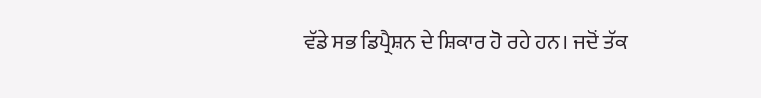ਵੱਡੇ ਸਭ ਡਿਪ੍ਰੈਸ਼ਨ ਦੇ ਸ਼ਿਕਾਰ ਹੋ ਰਹੇ ਹਨ। ਜਦੋਂ ਤੱਕ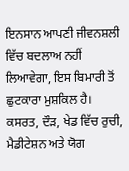ਇਨਸਾਨ ਆਪਣੀ ਜੀਵਨਸ਼ਲੀ ਵਿੱਚ ਬਦਲਾਅ ਨਹੀਂ ਲਿਆਵੇਗਾ, ਇਸ ਬਿਮਾਰੀ ਤੋਂ ਛੁਟਕਾਰਾ ਮੁਸ਼ਕਿਲ ਹੈ। ਕਸਰਤ, ਦੌੜ, ਖੇਡ ਵਿੱਚ ਰੁਚੀ, ਮੈਡੀਟੇਸ਼ਨ ਅਤੇ ਯੋਗ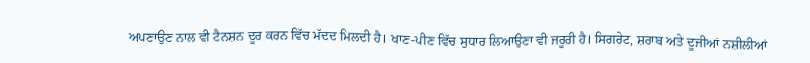ਅਪਣਾਉਣ ਨਾਲ ਵੀ ਟੈਨਸ਼ਨ ਦੂਰ ਕਰਨ ਵਿੱਚ ਮੱਦਦ ਮਿਲਦੀ ਹੈ। ਖਾਣ-ਪੀਣ ਵਿੱਚ ਸੁਧਾਰ ਲਿਆਉਣਾ ਵੀ ਜਰੂਰੀ ਹੈ। ਸਿਗਰੇਟ, ਸ਼ਰਾਬ ਅਤੇ ਦੂਜੀਆਂ ਨਸ਼ੀਲੀਆਂ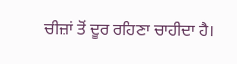ਚੀਜ਼ਾਂ ਤੋਂ ਦੂਰ ਰਹਿਣਾ ਚਾਹੀਦਾ ਹੈ।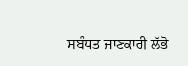ਸਬੰਧਤ ਜਾਣਕਾਰੀ ਲੱਭੋ